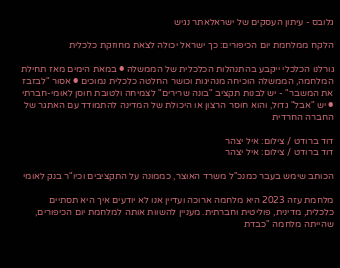גלובס - עיתון העסקים של ישראלאתר נגיש

הלקח ממלחמת יום הכיפורים: כך ישראל יכולה לצאת מחוזקת כלכלית

גורלנו הכלכלי ייקבע בהתנהלות הכלכלית של הממשלה ● במאת הימים מאז תחילת המלחמה, הממשלה הוכיחה מנהיגות וכושר החלטה כלכלית נמוכים ● אסור "לבזבז את המשבר" - יש לבנות תקציב "בונה שרירים" לצמיחה ולטובת חוסן לאומי-חברתי ● יש "אבל" גדול, והוא חוסר הרצון או היכולת של המדינה להתמודד עם האתגר של החברה החרדית

דוד ברודט / צילום: איל יצהר
דוד ברודט / צילום: איל יצהר

הכותב שימש בעבר כמנכ"ל משרד האוצר, כממונה על התקציבים וכיו"ר בנק לאומי

מלחמת עזה 2023 היא מלחמה ארוכה ועדיין אנו לא יודעים איך היא תסתיים כלכלית, מדינית, פוליטית וחברתית. מעניין להשוות אותה למלחמת יום הכיפורים, שהייתה מלחמה "כבדת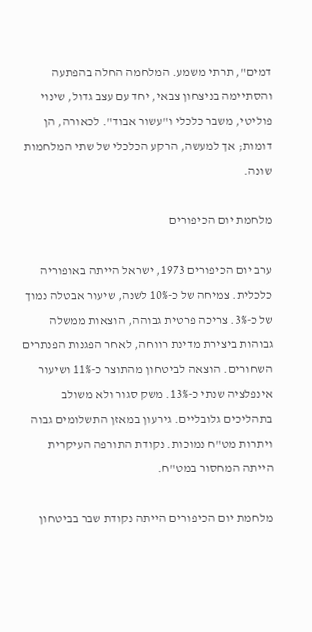דמים", תרתי משמע. המלחמה החלה בהפתעה והסתיימה בניצחון צבאי, יחד עם עצב גדול, שינוי פוליטי, משבר כלכלי ו"עשור אבוד". לכאורה, הן דומות; אך למעשה, הרקע הכלכלי של שתי המלחמות שונה.

מלחמת יום הכיפורים

ערב יום הכיפורים 1973, ישראל הייתה באופוריה כלכלית. צמיחה של כ-10% לשנה, שיעור אבטלה נמוך של כ-3%. צריכה פרטית גבוהה, הוצאות ממשלה גבוהות ביצירת מדינת רווחה, לאחר הפגנות הפנתרים השחורים. הוצאה לביטחון מהתוצר כ-11% ושיעור אינפלציה שנתי כ-13%. משק סגור ולא משולב בתהליכים גלובליים. גירעון במאזן התשלומים גבוה ויתרות מט"ח נמוכות. נקודת התורפה העיקרית הייתה המחסור במט"ח.

מלחמת יום הכיפורים הייתה נקודת שבר בביטחון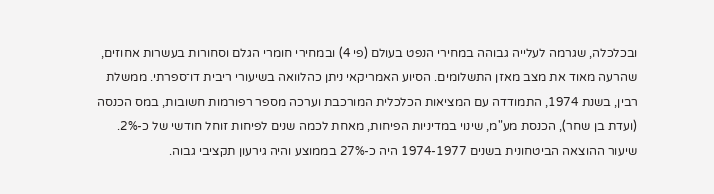ובכלכלה, שגרמה לעלייה גבוהה במחירי הנפט בעולם (פי 4) ובמחירי חומרי הגלם וסחורות בעשרות אחוזים, שהרעה מאוד את מצב מאזן התשלומים. הסיוע האמריקאי ניתן כהלוואה בשיעורי ריבית דו־ספרתי. ממשלת רבין, בשנת 1974, התמודדה עם המציאות הכלכלית המורכבת וערכה מספר רפורמות חשובות, במס הכנסה (ועדת בן שחר), הכנסת מע"מ, שינוי במדיניות הפיחות, מאחת לכמה שנים לפיחות זוחל חודשי של כ-2%. שיעור ההוצאה הביטחונית בשנים 1974-1977 היה כ-27% בממוצע והיה גירעון תקציבי גבוה.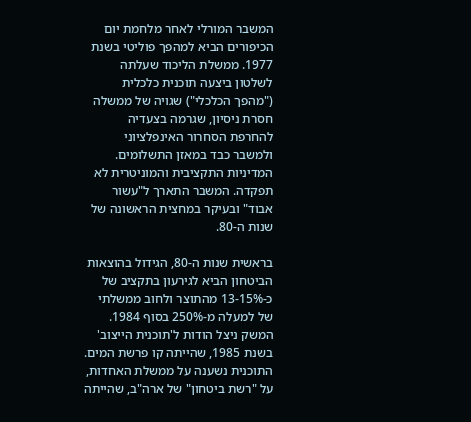המשבר המורלי לאחר מלחמת יום הכיפורים הביא למהפך פוליטי בשנת 1977. ממשלת הליכוד שעלתה לשלטון ביצעה תוכנית כלכלית ("מהפך הכלכלי") שגויה של ממשלה חסרת ניסיון, שגרמה בצעדיה להחרפת הסחרור האינפלציוני ולמשבר כבד במאזן התשלומים. המדיניות התקציבית והמוניטרית לא תפקדה. המשבר התארך ל"עשור אבוד" ובעיקר במחצית הראשונה של שנות ה-80.

בראשית שנות ה-80, הגידול בהוצאות הביטחון הביא לגירעון בתקציב של כ-13-15% מהתוצר ולחוב ממשלתי של למעלה מ-250% בסוף 1984. המשק ניצל הודות ל'תוכנית הייצוב' בשנת 1985, שהייתה קו פרשת המים. התוכנית נשענה על ממשלת האחדות, על "רשת ביטחון" של ארה"ב, שהייתה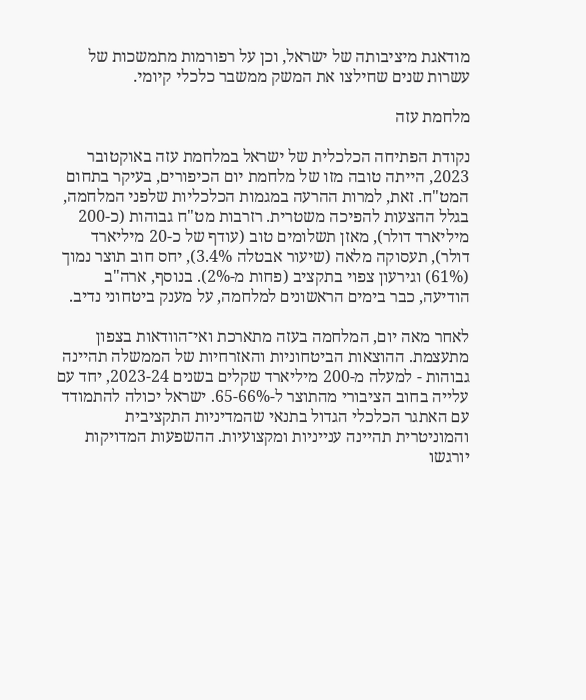מודאגת מיציבותה של ישראל, וכן על רפורמות מתמשכות של עשרות שנים שחילצו את המשק ממשבר כלכלי קיומי.

מלחמת עזה

נקודת הפתיחה הכלכלית של ישראל במלחמת עזה באוקטובר 2023, הייתה טובה מזו של מלחמת יום הכיפורים, בעיקר בתחום המט"ח. זאת, למרות ההרעה במגמות הכלכליות שלפני המלחמה, בגלל ההצעות להפיכה משטרית. רזרבות מט"ח גבוהות (כ-200 מיליארד דולר), מאזן תשלומים טוב (עודף של כ-20 מיליארד דולר), תעסוקה מלאה (שיעור אבטלה 3.4%), יחס חוב תוצר נמוך (61%) וגירעון צפוי בתקציב (פחות מ-2%). בנוסף, ארה"ב הודיעה, כבר בימים הראשונים למלחמה, על מענק ביטחוני נדיב.

לאחר מאה יום, המלחמה בעזה מתארכת ואי־הוודאות בצפון מתעצמת. ההוצאות הביטחוניות והאזרחיות של הממשלה תהיינה גבוהות - למעלה מ-200 מיליארד שקלים בשנים 2023-24, יחד עם עלייה בחוב הציבורי מהתוצר ל-65-66%. ישראל יכולה להתמודד עם האתגר הכלכלי הגדול בתנאי שהמדיניות התקציבית והמוניטרית תהיינה ענייניות ומקצועיות. ההשפעות המדויקות יורגשו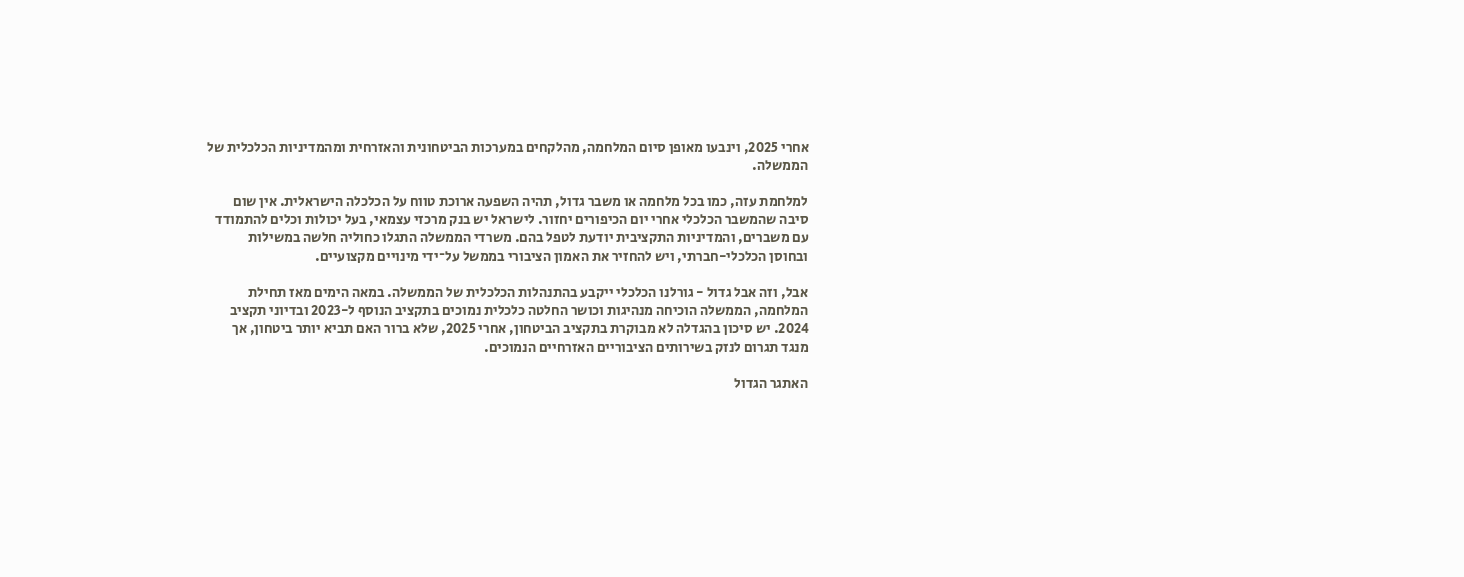אחרי 2025, וינבעו מאופן סיום המלחמה, מהלקחים במערכות הביטחונית והאזרחית ומהמדיניות הכלכלית של הממשלה.

למלחמת עזה, כמו בכל מלחמה או משבר גדול, תהיה השפעה ארוכת טווח על הכלכלה הישראלית. אין שום סיבה שהמשבר הכלכלי אחרי יום הכיפורים יחזור. לישראל יש בנק מרכזי עצמאי, בעל יכולות וכלים להתמודד עם משברים, והמדיניות התקציבית יודעת לטפל בהם. משרדי הממשלה התגלו כחוליה חלשה במשילות ובחוסן הכלכלי-חברתי, ויש להחזיר את האמון הציבורי בממשל על־ידי מינויים מקצועיים.

אבל, וזה אבל גדול - גורלנו הכלכלי ייקבע בהתנהלות הכלכלית של הממשלה. במאה הימים מאז תחילת המלחמה, הממשלה הוכיחה מנהיגות וכושר החלטה כלכלית נמוכים בתקציב הנוסף ל-2023 ובדיוני תקציב 2024. יש סיכון בהגדלה לא מבוקרת בתקציב הביטחון, אחרי 2025, שלא ברור האם תביא יותר ביטחון, אך מנגד תגרום לנזק בשירותים הציבוריים האזרחיים הנמוכים.

האתגר הגדול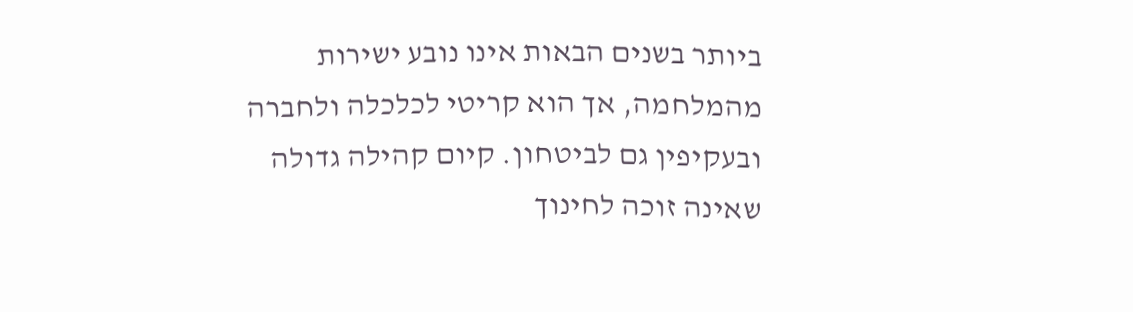ביותר בשנים הבאות אינו נובע ישירות מהמלחמה, אך הוא קריטי לכלכלה ולחברה ובעקיפין גם לביטחון. קיום קהילה גדולה שאינה זוכה לחינוך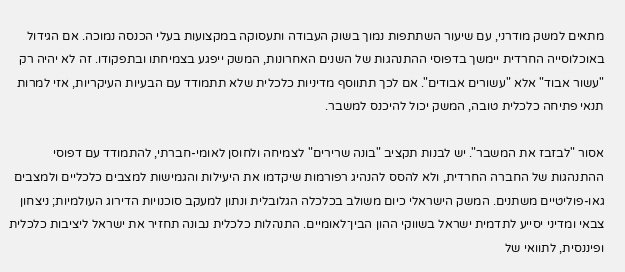מתאים למשק מודרני, עם שיעור השתתפות נמוך בשוק העבודה ותעסוקה במקצועות בעלי הכנסה נמוכה. אם הגידול באוכלוסייה החרדית יימשך בדפוסי ההתנהגות של השנים האחרונות, המשק ייפגע בצמיחתו ובתפקודו. זה לא יהיה רק "עשור אבוד" אלא "עשורים אבודים". אם לכך תתווסף מדיניות כלכלית שלא תתמודד עם הבעיות העיקריות, אזי למרות תנאי פתיחה כלכלית טובה, המשק יכול להיכנס למשבר.

אסור "לבזבז את המשבר". יש לבנות תקציב "בונה שרירים" לצמיחה ולחוסן לאומי-חברתי, להתמודד עם דפוסי ההתנהגות של החברה החרדית, ולא להסס להנהיג רפורמות שיקדמו את היעילות והגמישות למצבים כלכליים ולמצבים גאו-פוליטיים משתנים. המשק הישראלי כיום משולב בכלכלה הגלובלית ונתון למעקב סוכנויות הדירוג העולמיות; ניצחון צבאי ומדיני יסייע לתדמית ישראל בשווקי ההון הבין־לאומיים. התנהלות כלכלית נבונה תחזיר את ישראל ליציבות כלכלית ופיננסית, לתוואי של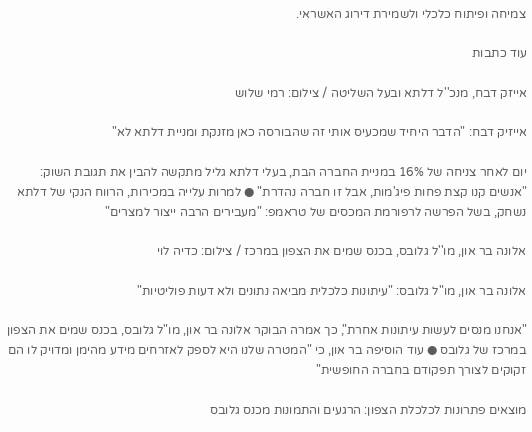צמיחה ופיתוח כלכלי ולשמירת דירוג האשראי.

עוד כתבות

אייזק דבח, מנכ''ל דלתא ובעל השליטה / צילום: רמי שלוש

אייזיק דבח: "הדבר היחיד שמכעיס אותי זה שהבורסה כאן מזנקת ומניית דלתא לא"

יום לאחר צניחה של 16% במניית החברה הבת, בעלי דלתא גליל מתקשה להבין את תגובת השוק: "אנשים קנו קצת פחות פיג'מות, אבל זו חברה נהדרת" ● למרות עלייה במכירות, הרווח הנקי של דלתא נשחק, בשל הפרשה לרפורמת המכסים של טראמפ: "מעבירים הרבה ייצור למצרים"

אלונה בר און, מו''ל גלובס, בכנס שמים את הצפון במרכז / צילום: כדיה לוי

אלונה בר און, מו"ל גלובס: "עיתונות כלכלית מביאה נתונים ולא דעות פוליטיות"

"אנחנו מנסים לעשות עיתונות אחרת", כך אמרה הבוקר אלונה בר און, מו"ל גלובס, בכנס שמים את הצפון במרכז של גלובס ● עוד הוסיפה בר און, כי "המטרה שלנו היא לספק לאזרחים מידע מהימן ומדויק לו הם זקוקים לצורך תפקודם בחברה החופשית"

מוצאים פתרונות לכלכלת הצפון: הרגעים והתמונות מכנס גלובס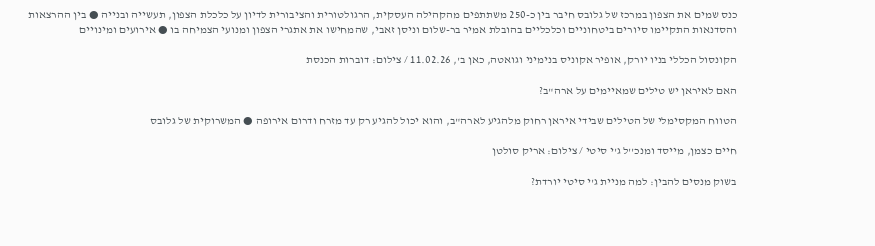כנס שמים את הצפון במרכז של גלובס חיבר בין כ-250 משתתפים מהקהילה העסקית, הרגולטורית והציבורית לדיון על כלכלת הצפון, תעשייה ובנייה ● בין ההרצאות והסדנאות התקיימו סיורים ביטחוניים וכלכליים בהובלת אמיר בר-שלום וניסן זאבי, שהמחישו את אתגרי הצפון ומנועי הצמיחה בו ● אירועים ומינויים

הקונסול הכללי בניו יורק, אופיר אקוניס בנימיני וגואטה, כאן ב', 11.02.26 / צילום: דוברות הכנסת

האם לאיראן יש טילים שמאיימים על ארה"ב?

הטווח המקסימלי של הטילים שבידי איראן רחוק מלהגיע לארה"ב, והוא יכול להגיע רק עד מזרח ודרום אירופה ● המשרוקית של גלובס

חיים כצמן, מייסד ומנכ''ל ג'י סיטי / צילום: אריק סולטן

בשוק מנסים להבין: למה מניית ג'י סיטי יורדת?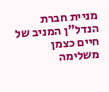מניית חברת הנדל"ן המניב של חיים כצמן משלימה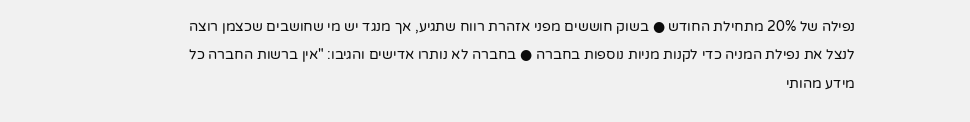נפילה של 20% מתחילת החודש ● בשוק חוששים מפני אזהרת רווח שתגיע, אך מנגד יש מי שחושבים שכצמן רוצה לנצל את נפילת המניה כדי לקנות מניות נוספות בחברה ● בחברה לא נותרו אדישים והגיבו: "אין ברשות החברה כל מידע מהותי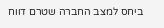ביחס למצב החברה שטרם דווח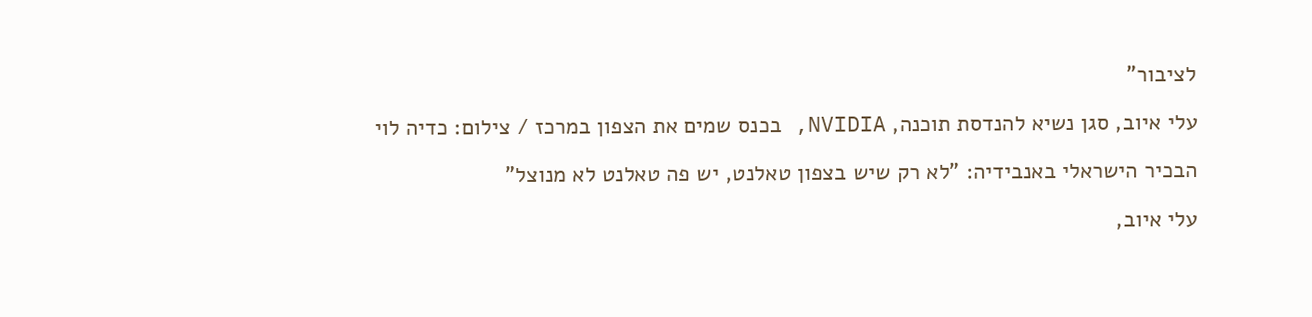לציבור"

עלי איוב, סגן נשיא להנדסת תוכנה, NVIDIA, בכנס שמים את הצפון במרכז / צילום: כדיה לוי

הבכיר הישראלי באנבידיה: "לא רק שיש בצפון טאלנט, יש פה טאלנט לא מנוצל"

עלי איוב,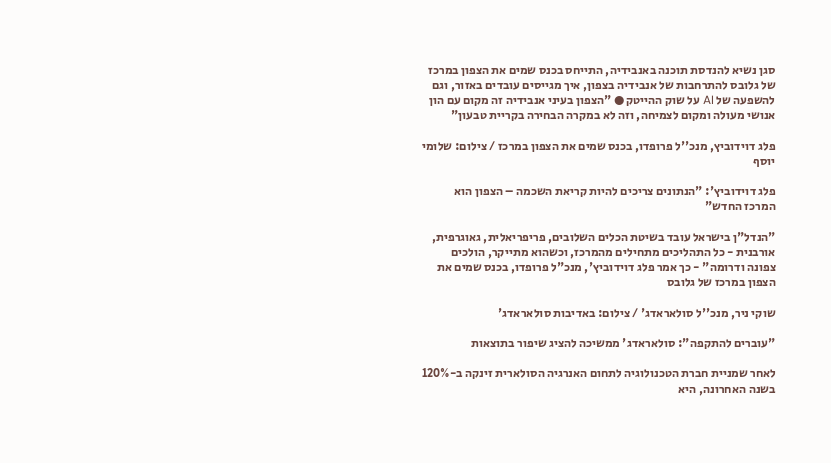סגן נשיא להנדסת תוכנה באנבידיה, התייחס בכנס שמים את הצפון במרכז של גלובס להתרחבות של אנבידיה בצפון, איך מגייסים עובדים באזור, וגם להשפעה של AI על שוק ההייטק ● "הצפון בעיני אנבידיה זה מקום עם הון אנושי מעולה ומקום לצמיחה, וזה לא במקרה הבחירה בקריית טבעון"

פלג דוידוביץ, מנכ''ל פרופדו, בכנס שמים את הצפון במרכז / צילום: שלומי יוסף

פלג דוידוביץ': "הנתונים צריכים להיות קריאת השכמה – הצפון הוא המרכז החדש"

"הנדל"ן בישראל עובד בשיטת הכלים השלובים, פריפריאלית, גאוגרפית, אורבנית - כל התהליכים מתחילים מהמרכז, וכשהוא מתייקר, הולכים צפונה ודרומה" - כך אמר פלג דוידוביץ', מנכ"ל פרופדו, בכנס שמים את הצפון במרכז של גלובס

שוקי ניר, מנכ''ל סולאראדג' / צילום: באדיבות סולאראדג'

"עוברים להתקפה": סולאראדג' ממשיכה להציג שיפור בתוצאות

לאחר שמניית חברת הטכנולוגיה לתחום האנרגיה הסולארית זינקה ב-120% בשנה האחרונה, היא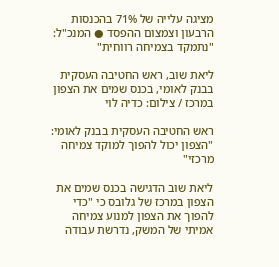מציגה עלייה של 71% בהכנסות הרבעון וצמצום ההפסד ● המנכ"ל: "נתמקד בצמיחה רווחית"

ליאת שוב, ראש החטיבה העסקית בבנק לאומי, בכנס שמים את הצפון במרכז / צילום: כדיה לוי

ראש החטיבה העסקית בבנק לאומי: "הצפון יכול להפוך למוקד צמיחה מרכזי"

ליאת שוב הדגישה בכנס שמים את הצפון במרכז של גלובס כי "כדי להפוך את הצפון למנוע צמיחה אמיתי של המשק, נדרשת עבודה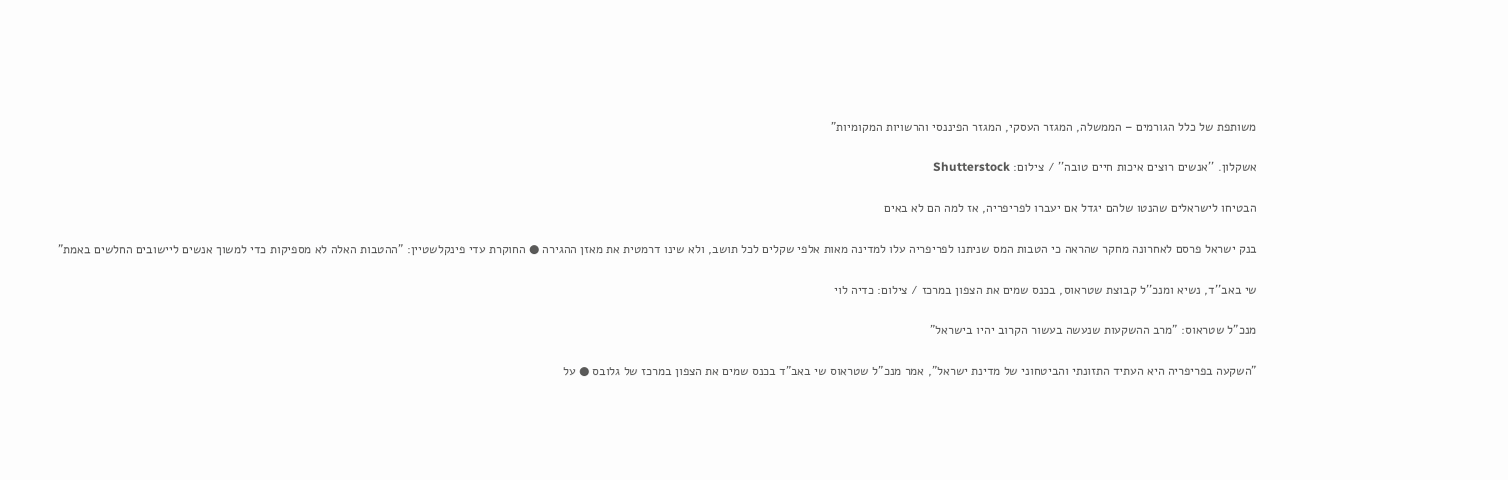משותפת של כלל הגורמים – הממשלה, המגזר העסקי, המגזר הפיננסי והרשויות המקומיות"

אשקלון. ''אנשים רוצים איכות חיים טובה'' / צילום: Shutterstock

הבטיחו לישראלים שהנטו שלהם יגדל אם יעברו לפריפריה, אז למה הם לא באים

בנק ישראל פרסם לאחרונה מחקר שהראה כי הטבות המס שניתנו לפריפריה עלו למדינה מאות אלפי שקלים לכל תושב, ולא שינו דרמטית את מאזן ההגירה ● החוקרת עדי פינקלשטיין: "ההטבות האלה לא מספיקות כדי למשוך אנשים ליישובים החלשים באמת"

שי באב''ד, נשיא ומנכ''ל קבוצת שטראוס, בכנס שמים את הצפון במרכז / צילום: כדיה לוי

מנכ"ל שטראוס: "מרב ההשקעות שנעשה בעשור הקרוב יהיו בישראל"

"השקעה בפריפריה היא העתיד התזונתי והביטחוני של מדינת ישראל", אמר מנכ"ל שטראוס שי באב"ד בכנס שמים את הצפון במרכז של גלובס ● על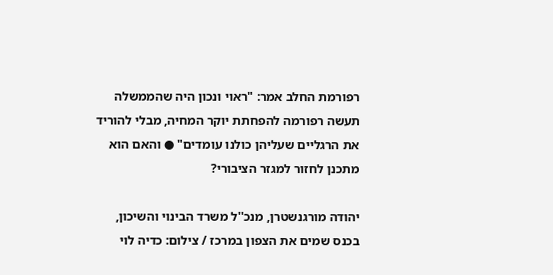רפורמת החלב אמר: "ראוי ונכון היה שהממשלה תעשה רפורמה להפחתת יוקר המחיה, מבלי להוריד את הרגליים שעליהן כולנו עומדים" ● והאם הוא מתכנן לחזור למגזר הציבורי?

יהודה מורגנשטרן, מנכ''ל משרד הבינוי והשיכון, בכנס שמים את הצפון במרכז / צילום: כדיה לוי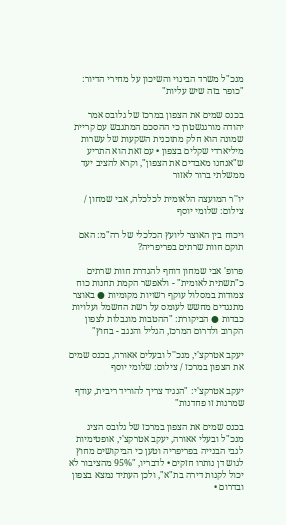מנכ"ל משרד הבינוי והשיכון על מחירי הדיור: "כופר בזה שיש עליות"

בכנס שמים את הצפון במרכז של גלובס אמר יהודה מורגנשטרן כי ההסכם המתגבש עם קריית שמונה הוא חלק מתוכנית השקעות של עשרות מיליארדי שקלים בצפון • עם זאת הוא התריע ש"אנחנו מאבדים את הצפון", וקרא להציב יעד ממשלתי ברור לאזור

יו''ר המועצה הלאומית לכלכלה, אבי שמחון / צילום: שלומי יוסף

ויכוח בין האוצר ליועץ הכלכלי של רה"מ: האם תוקם חוות שרתים בפריפריה?

פרופ' אבי שמחון דוחף להגדרת חוות שרתים כ"תשתית לאומית" - ולאפשר הקמת תחנות כוח צמודות במסלול עוקף רשויות מקומיות ● באוצר מתנגדים מחשש לעומס על רשת החשמל ועלויות כבדות ● הביקורת: "ההטבות מוגבלות לצפון הקרוב ולדרום המרכז, הגליל והנגב - בחוץ"

יעקב אטרקצ'י, מנכ''ל ובעלים אאורה, בכנס שמים את הצפון במרכז / צילום: שלומי יוסף

יעקב אטרקצ'י: "הנגיד צריך להוריד ריבית, עודף שמרנות זו פחדנות"

בכנס שמים את הצפון במרכז של גלובס הציג מנכ"ל ובעלי אאורה, יעקב אטרקצ'י, אופטימיות לגבי הבנייה בפריפריה וטען כי הביקושים מחוץ לגוש דן נותרו חזקים • לדבריו, "95% מהציבור לא יכול לקנות דירה בת"א", ולכן העתיד נמצא בצפון ובדרום •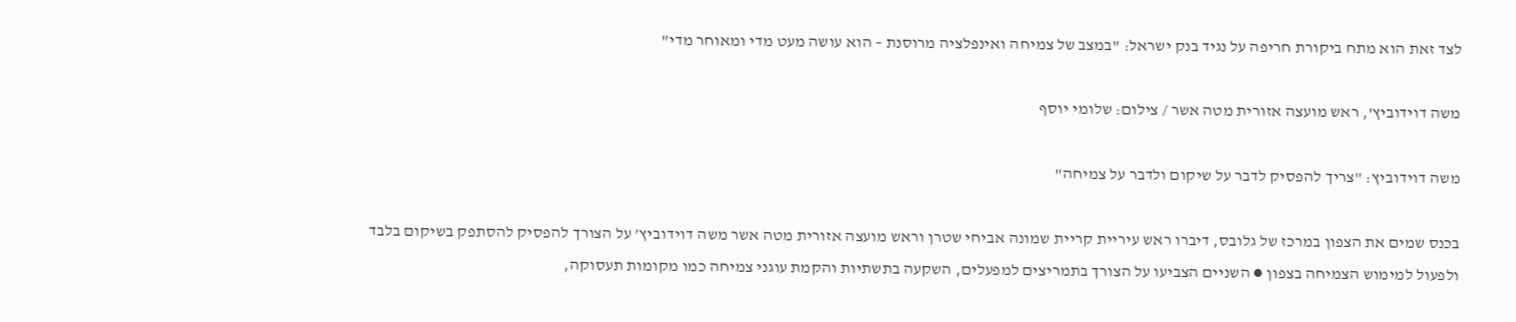לצד זאת הוא מתח ביקורת חריפה על נגיד בנק ישראל: "במצב של צמיחה ואינפלציה מרוסנת – הוא עושה מעט מדי ומאוחר מדי"

משה דוידוביץ', ראש מועצה אזורית מטה אשר / צילום: שלומי יוסף

משה דוידוביץ: "צריך להפסיק לדבר על שיקום ולדבר על צמיחה"

בכנס שמים את הצפון במרכז של גלובס, דיברו ראש עיריית קריית שמונה אביחי שטרן וראש מועצה אזורית מטה אשר משה דוידוביץ’ על הצורך להפסיק להסתפק בשיקום בלבד ולפעול למימוש הצמיחה בצפון ● השניים הצביעו על הצורך בתמריצים למפעלים, השקעה בתשתיות והקמת עוגני צמיחה כמו מקומות תעסוקה,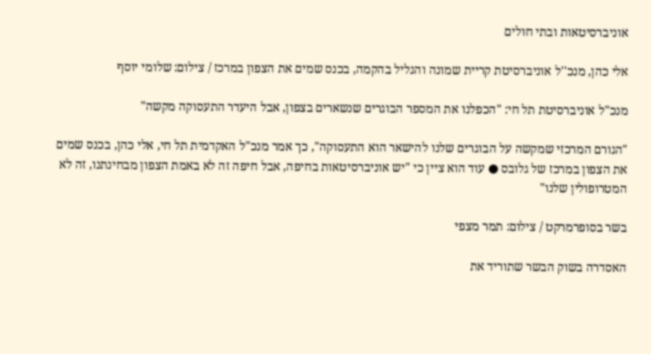אוניברסיטאות ובתי חולים

אלי כהן, מנכ''ל אוניברסיטת קריית שמונה והגליל בהקמה, בכנס שמים את הצפון במרכז / צילום: שלומי יוסף

מנכ"ל אוניברסיטת תל חי: "הכפלנו את המספר הבוגרים שנשארים בצפון, אבל היעדר התעסוקה מקשה"

"הגורם המרכזי שמקשה על הבוגרים שלנו להישאר הוא התעסוקה", כך אמר מנכ"ל האקדמית תל חי, אלי כהן, בכנס שמים את הצפון במרכז של גלובס ● עוד הוא ציין כי "יש אוניברסיטאות בחיפה, אבל חיפה זה לא באמת הצפון מבחינתנו, זה לא המטרופולין שלנו"

בשר בסופרמרקט / צילום: תמר מצפי

האסדרה בשוק הבשר שתוריד את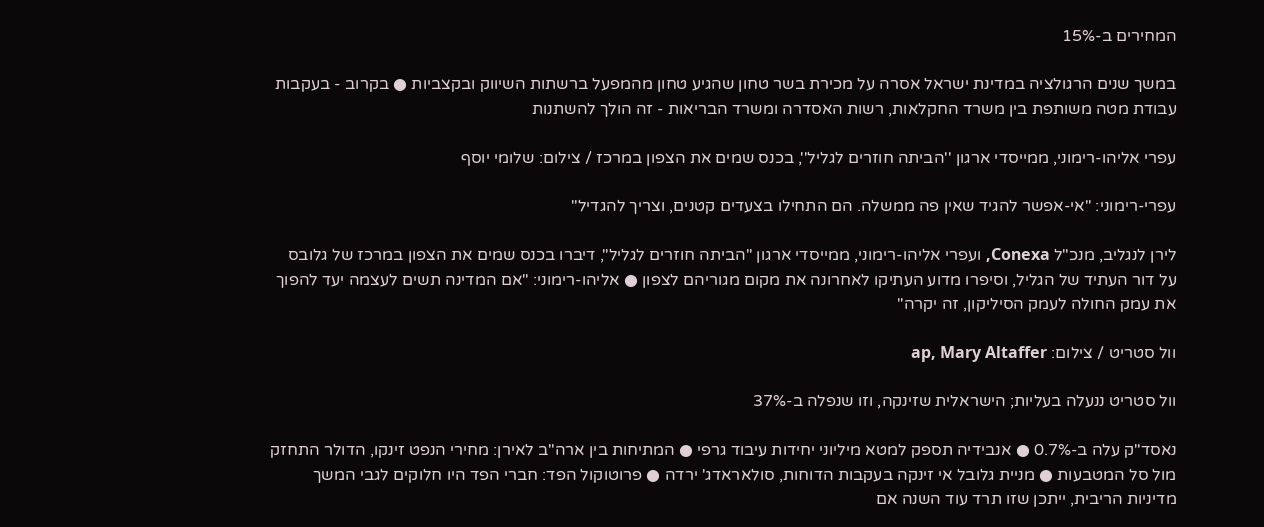המחירים ב-15%

במשך שנים הרגולציה במדינת ישראל אסרה על מכירת בשר טחון שהגיע טחון מהמפעל ברשתות השיווק ובקצביות ● בקרוב - בעקבות עבודת מטה משותפת בין משרד החקלאות, רשות האסדרה ומשרד הבריאות - זה הולך להשתנות

עפרי אליהו-רימוני, ממייסדי ארגון ''הביתה חוזרים לגליל'', בכנס שמים את הצפון במרכז / צילום: שלומי יוסף

עפרי-רימוני: "אי-אפשר להגיד שאין פה ממשלה. הם התחילו בצעדים קטנים, וצריך להגדיל"

לירן לנגליב, מנכ"ל Conexa, ועפרי אליהו-רימוני, ממייסדי ארגון "הביתה חוזרים לגליל", דיברו בכנס שמים את הצפון במרכז של גלובס על דור העתיד של הגליל, וסיפרו מדוע העתיקו לאחרונה את מקום מגוריהם לצפון ● אליהו-רימוני: "אם המדינה תשים לעצמה יעד להפוך את עמק החולה לעמק הסיליקון, זה יקרה"

וול סטריט / צילום: ap, Mary Altaffer

וול סטריט ננעלה בעליות; הישראלית שזינקה, וזו שנפלה ב-37%

נאסד"ק עלה ב-0.7% ● אנבידיה תספק למטא מיליוני יחידות עיבוד גרפי ● המתיחות בין ארה"ב לאירן: מחירי הנפט זינקו, הדולר התחזק מול סל המטבעות ● מניית גלובל אי זינקה בעקבות הדוחות, סולאראדג' ירדה ● פרוטוקול הפד: חברי הפד היו חלוקים לגבי המשך מדיניות הריבית, ייתכן שזו תרד עוד השנה אם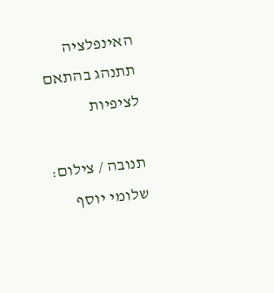האינפלציה תתנהג בהתאם לציפיות

תנובה / צילום: שלומי יוסף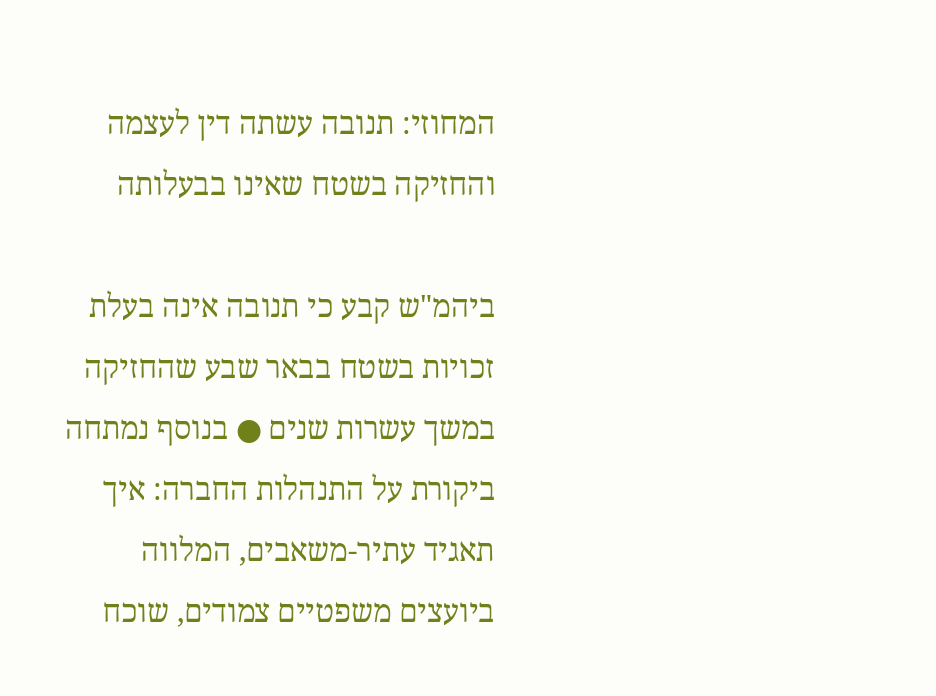המחוזי: תנובה עשתה דין לעצמה והחזיקה בשטח שאינו בבעלותה

ביהמ"ש קבע כי תנובה אינה בעלת זכויות בשטח בבאר שבע שהחזיקה במשך עשרות שנים ● בנוסף נמתחה ביקורת על התנהלות החברה: איך תאגיד עתיר-משאבים, המלווה ביועצים משפטיים צמודים, שוכח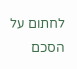לחתום על הסכם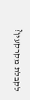לקבלת מקרקעין?